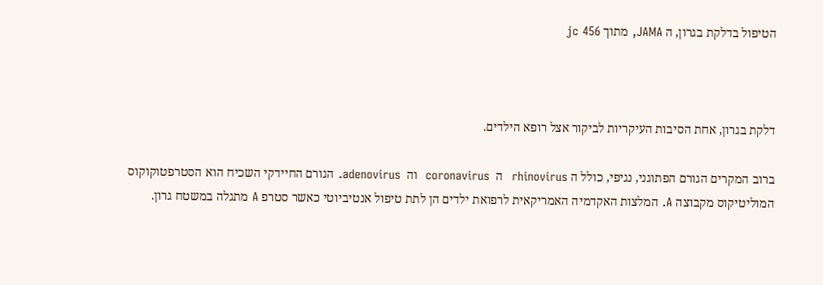הטיפול בדלקת בגרון, ה JAMA, מתוך jc 456



דלקת בגרון, אחת הסיבות העיקריות לביקור אצל רופא הילדים.

ברוב המקרים הגורם הפתוגני, נגיפי, כולל ה rhinovirus  ה  coronavirus  וה  adenovirus. הגורם החיידקי השכיח הוא הסטרפטוקוקוס המוליטיקוס מקבוצה A. המלצות האקדמיה האמריקאית לרפואת ילדים הן לתת טיפול אנטיביוטי כאשר סטרפ A מתגלה במשטח גרון.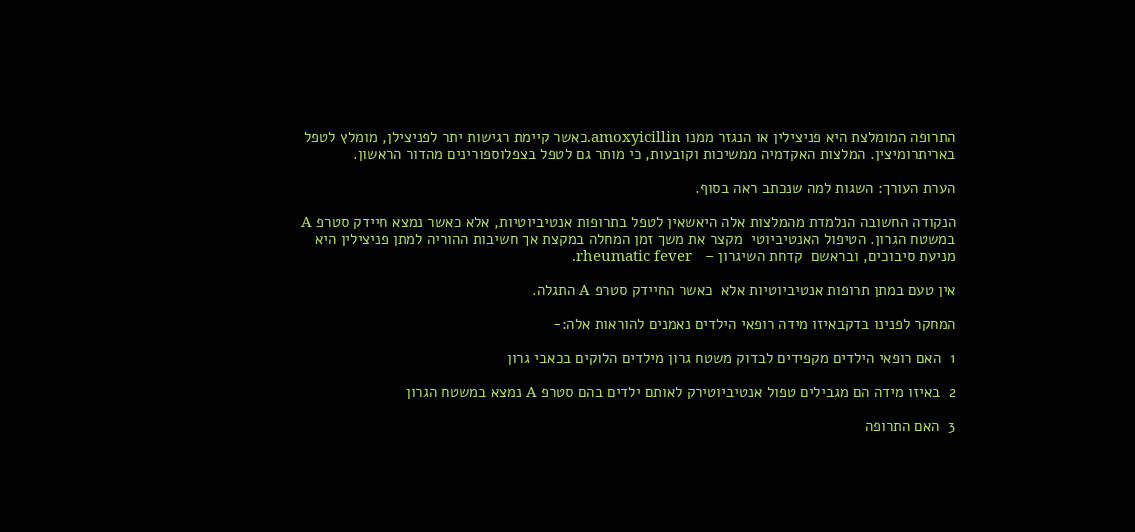התרופה המומלצת היא פניצילין או הנגזר ממנו amoxyicillin.כאשר קיימת רגישות יתר לפניצילן, מומלץ לטפל באריתרומיצין. המלצות האקדמיה ממשיכות וקובעות, כי מותר גם לטפל בצפלוספורינים מהדור הראשון.

הערת העורך: השגות למה שנכתב ראה בסוף.

הנקודה החשובה הנלמדת מהמלצות אלה היאשאין לטפל בתרופות אנטיביוטיות, אלא כאשר נמצא חיידק סטרפ A במשטח הגרון. הטיפול האנטיביוטי  מקצר את משך זמן המחלה במקצת אך חשיבות ההוריה למתן פניצילין היא מניעת סיבוכים, ובראשם  קדחת השיגרון –   rheumatic fever.

אין טעם במתן תרופות אנטיביוטיות אלא  כאשר החיידק סטרפ A התגלה.

המחקר לפנינו בדקבאיזו מידה רופאי הילדים נאמנים להוראות אלה:-

1  האם רופאי הילדים מקפידים לבדוק משטח גרון מילדים הלוקים בכאבי גרון

2  באיזו מידה הם מגבילים טפול אנטיביוטירק לאותם ילדים בהם סטרפ A נמצא במשטח הגרון

3  האם התרופה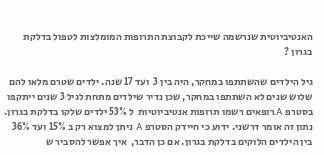האנטיביוטית שנרשמה שייכת לקבוצת התרופות המומלצות לטפול בדלקת בגרון ?

גיל הילדים שהשתתפו במחקר, היה בין 3  ועד 17 שנה. ילדים שטרם מלאו להם  שלוש שנים לא השתתפו במחקר, שכן נדיר שילדים מתחת לגיל 3 שנים ייתקפו בסטרפ A.רופאים רשמו תרופות אנטיביוטיות  ל 53% ילדים שלקו בדלקת בגרון. נתון זה אומר דרשני. ידוע כי חיידק הסטרפ A ניתן למצוא רק ב 15% ועד 36% בין הילדים הלוקים בדלקת בגרון. אם כן הדבר,  איך אפשר להסביר ש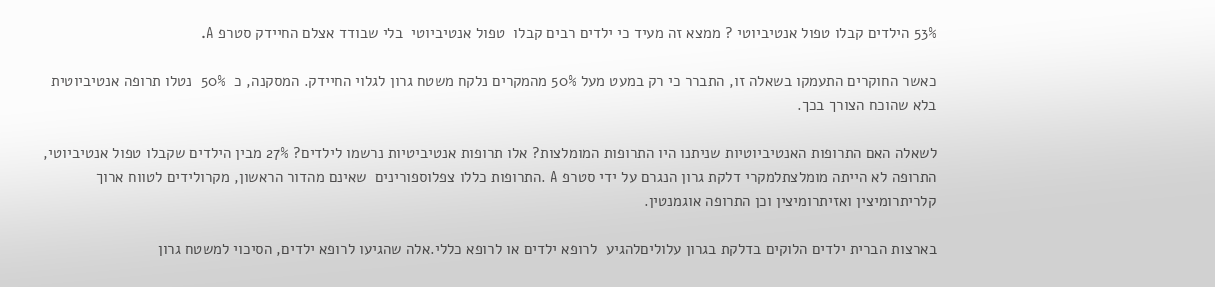53% הילדים קבלו טפול אנטיביוטי ? ממצא זה מעיד כי ילדים רבים קבלו  טפול אנטיביוטי  בלי שבודד אצלם החיידק סטרפ A.

כאשר החוקרים התעמקו בשאלה זו, התברר כי רק במעט מעל 50% מהמקרים נלקח משטח גרון לגלוי החיידק. המסקנה, כ  50%  נטלו תרופה אנטיביוטית בלא שהוכח הצורך בכך.

לשאלה האם התרופות האנטיביוטיות שניתנו היו התרופות המומלצות? אלו תרופות אנטיביטיות נרשמו לילדים? 27% מבין הילדים שקבלו טפול אנטיביוטי,  התרופה לא הייתה מומלצתלמקרי דלקת גרון הנגרם על ידי סטרפ A .התרופות כללו צפלוספורינים  שאינם מהדור הראשון, מקרולידים לטווח ארוך קלריתרומיצין ואזיתרומיצין וכן התרופה אוגמנטין.

בארצות הברית ילדים הלוקים בדלקת בגרון עלוליםלהגיע  לרופא ילדים או לרופא כללי.אלה שהגיעו לרופא ילדים, הסיכוי למשטח גרון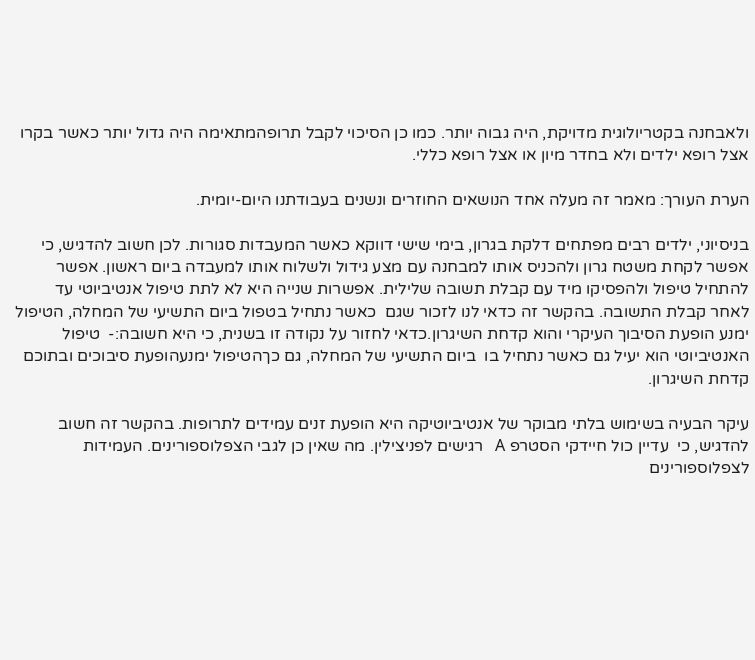ולאבחנה בקטריולוגית מדויקת, היה גבוה יותר. כמו כן הסיכוי לקבל תרופהמתאימה היה גדול יותר כאשר בקרו אצל רופא ילדים ולא בחדר מיון או אצל רופא כללי.

הערת העורך: מאמר זה מעלה אחד הנושאים החוזרים ונשנים בעבודתנו היום-יומית.

בניסיוני, ילדים רבים מפתחים דלקת בגרון, בימי שישי דווקא כאשר המעבדות סגורות. לכן חשוב להדגיש, כי אפשר לקחת משטח גרון ולהכניס אותו למבחנה עם מצע גידול ולשלוח אותו למעבדה ביום ראשון. אפשר להתחיל טיפול ולהפסיקו מיד עם קבלת תשובה שלילית. אפשרות שנייה היא לא לתת טיפול אנטיביוטי עד לאחר קבלת התשובה. בהקשר זה כדאי לנו לזכור שגם  כאשר נתחיל בטפול ביום התשיעי של המחלה, הטיפול ימנע הופעת הסיבוך העיקרי והוא קדחת השיגרון.כדאי לחזור על נקודה זו בשנית, כי היא חשובה:-  טיפול האנטיביוטי הוא יעיל גם כאשר נתחיל בו  ביום התשיעי של המחלה, גם כךהטיפול ימנעהופעת סיבוכים ובתוכם קדחת השיגרון.

עיקר הבעיה בשימוש בלתי מבוקר של אנטיביוטיקה היא הופעת זנים עמידים לתרופות. בהקשר זה חשוב להדגיש, כי  עדיין כול חיידקי הסטרפ A   רגישים לפניצילין. מה שאין כן לגבי הצפלוספורינים. העמידות לצפלוספורינים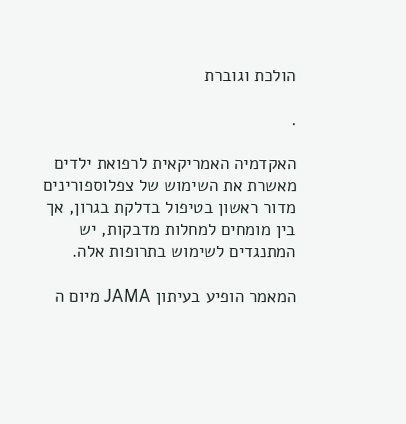הולכת וגוברת

.

האקדמיה האמריקאית לרפואת ילדים מאשרת את השימוש של צפלוספורינים מדור ראשון בטיפול בדלקת בגרון, אך בין מומחים למחלות מדבקות, יש המתנגדים לשימוש בתרופות אלה.

המאמר הופיע בעיתון JAMA מיום ה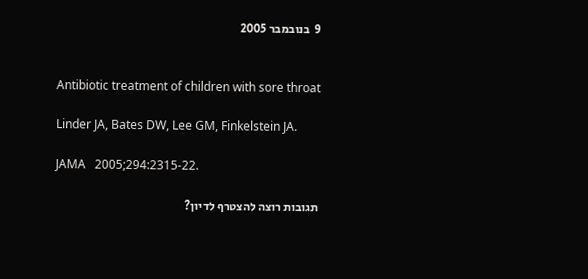9  בנובמבר 2005


Antibiotic treatment of children with sore throat

Linder JA, Bates DW, Lee GM, Finkelstein JA.

JAMA   2005;294:2315-22.

תגובות רוצה להצטרף לדיון?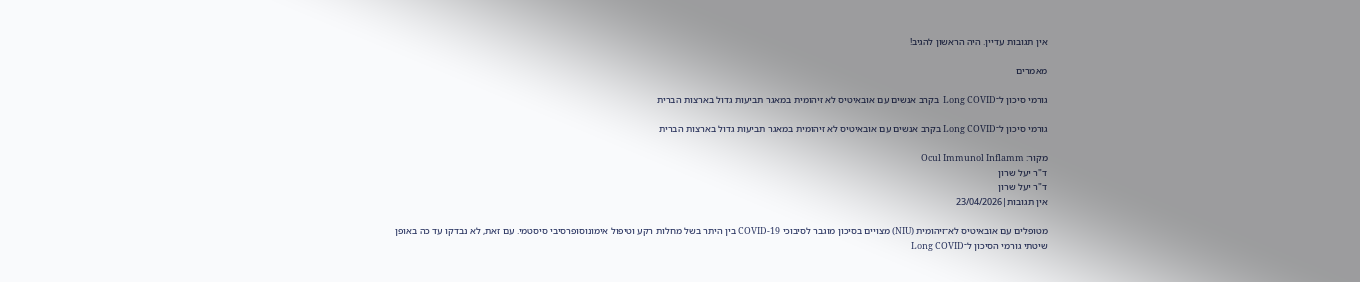אין תגובות עדיין. היה הראשון להגיב!

מאמרים

גורמי סיכון ל־Long COVID  בקרב אנשים עם אובאיטיס לא זיהומית במאגר תביעות גדול בארצות הברית

גורמי סיכון ל־Long COVID בקרב אנשים עם אובאיטיס לא זיהומית במאגר תביעות גדול בארצות הברית

מקור: Ocul Immunol Inflamm
ד"ר יעל שרון
ד"ר יעל שרון
אין תגובות|23/04/2026

מטופלים עם אובאיטיס לא־זיהומית (NIU) מצויים בסיכון מוגבר לסיבוכי COVID-19 בין היתר בשל מחלות רקע וטיפול אימונוסופרסיבי סיסטמי. עם זאת, לא נבדקו עד כה באופן שיטתי גורמי הסיכון ל־Long COVID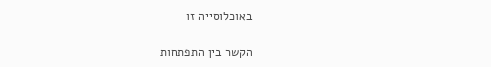באוכלוסייה זו

הקשר בין התפתחות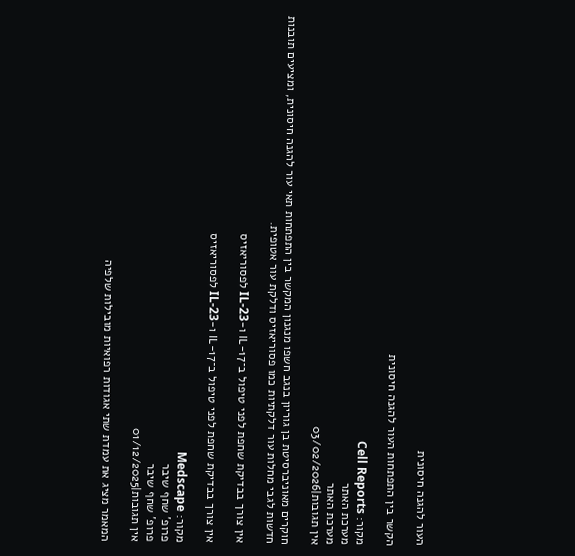העור להגנה חיסונית

הקשר בין התפתחות העור להגנה חיסונית

מקור: Cell Reports
מערכת האתר
מערכת האתר
אין תגובות|03/02/2026

חוקרים מאוניברסיטת בן גוריון בנגב חשפו מנגנון המקשר בין התפתחות תאי עור להגנה חיסונית, ומציעים תובנות חדשות לגבי מחלות עור דלקתיות כמו פסוריאזיס ודלקת עור אטופית.

אין צורך בבדיקת שחפת לפני טיפול ב־IL-17 ו-IL-23 לפסוריאזיס

אין צורך בבדיקת שחפת לפני טיפול ב־IL-17 ו-IL-23 לפסוריאזיס

מקור: Medscape
פרופ' שחף שיבר
פרופ' שחף שיבר
אין תגובות|01/12/2025

המאמר מציג את עמדת שתי אגודות רפואיות מובילות שלפיה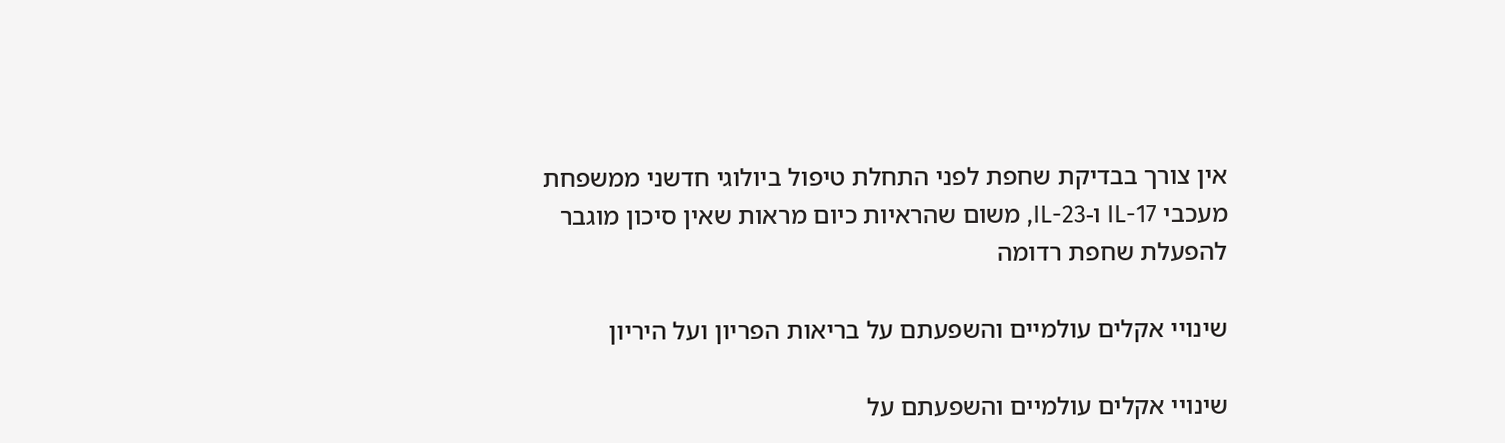אין צורך בבדיקת שחפת לפני התחלת טיפול ביולוגי חדשני ממשפחת מעכבי IL-17 ו-IL-23, משום שהראיות כיום מראות שאין סיכון מוגבר להפעלת שחפת רדומה

שינויי אקלים עולמיים והשפעתם על בריאות הפריון ועל היריון

שינויי אקלים עולמיים והשפעתם על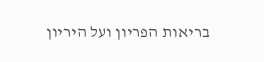בריאות הפריון ועל היריון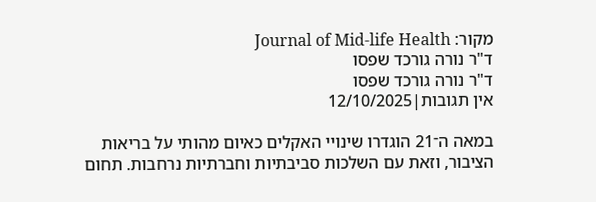מקור: Journal of Mid-life Health
ד"ר נורה גורכד שפסו
ד"ר נורה גורכד שפסו
אין תגובות|12/10/2025

במאה ה־21 הוגדרו שינויי האקלים כאיום מהותי על בריאות הציבור, וזאת עם השלכות סביבתיות וחברתיות נרחבות. תחום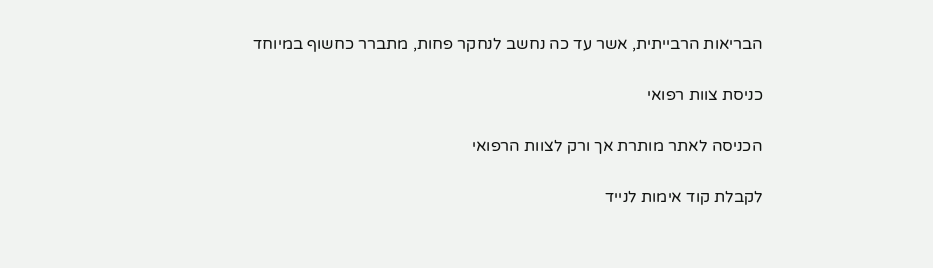הבריאות הרבייתית, אשר עד כה נחשב לנחקר פחות, מתברר כחשוף במיוחד

כניסת צוות רפואי

הכניסה לאתר מותרת אך ורק לצוות הרפואי

לקבלת קוד אימות לנייד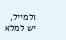ולמייל, יש למלא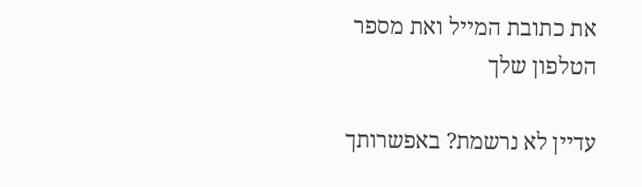את כתובת המייל ואת מספר הטלפון שלך

עדיין לא נרשמת? באפשרותך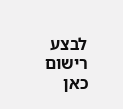לבצע רישום כאן